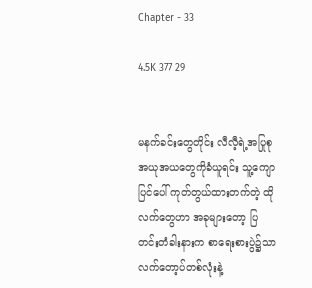Chapter - 33

4.5K 377 29


မနက်ခင်းတွေတိုင်း လီလီ့ရဲ့အပြုစု အယုအယတွေကိုခံယူရင်း သူ့ကျောပြင်ပေါ် ကုတ်တွယ်ထားတက်တဲ့ ထိုလက်တွေဟာ အခုများတော့ ပြတင်းတံခါးနားက စာရေးစားပွဲ၌သာ လက်တော့ပ်တစ်လုံးနဲ့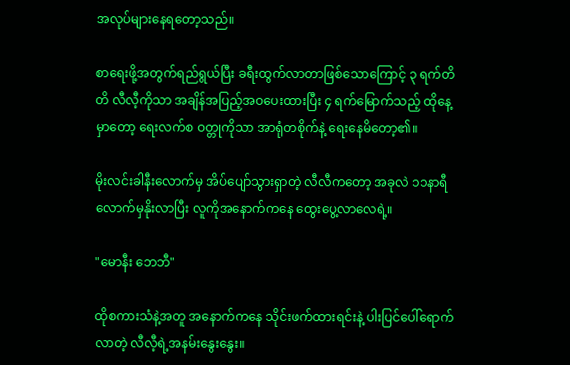အလုပ်များနေရတော့သည်။

စာရေးဖို့အတွက်ရည်ရွယ်ပြီး ခရီးထွက်လာတာဖြစ်သောကြောင့် ၃ ရက်တိတိ လီလီ့ကိုသာ အချိန်အပြည့်အဝပေးထားပြီး ၄ ရက်မြောက်သည့် ထိုနေ့မှာတော့ ရေးလက်စ ဝတ္တုကိုသာ အာရုံတစိုက်နဲ့ ရေးနေမိတော့၏။

မိုးလင်းခါနီးလောက်မှ အိပ်ပျော်သွားရှာတဲ့ လီလီကတော့ အခုလဲ ၁၁နာရီလောက်မှနိုးလာပြီး လူကိုအနောက်ကနေ ထွေးပွေ့လာလေရဲ့။

"မောနီး ဘေဘီ"

ထိုစကားသံနဲ့အတူ အနောက်ကနေ သိုင်းဖက်ထားရင်းနဲ့ ပါးပြင်ပေါ်ရောက်လာတဲ့ လီလီ့ရဲ့အနမ်းနွေးနွေး။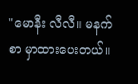"မောနီး လီလီ။ မနက်စာ မှာထားပေးတယ်။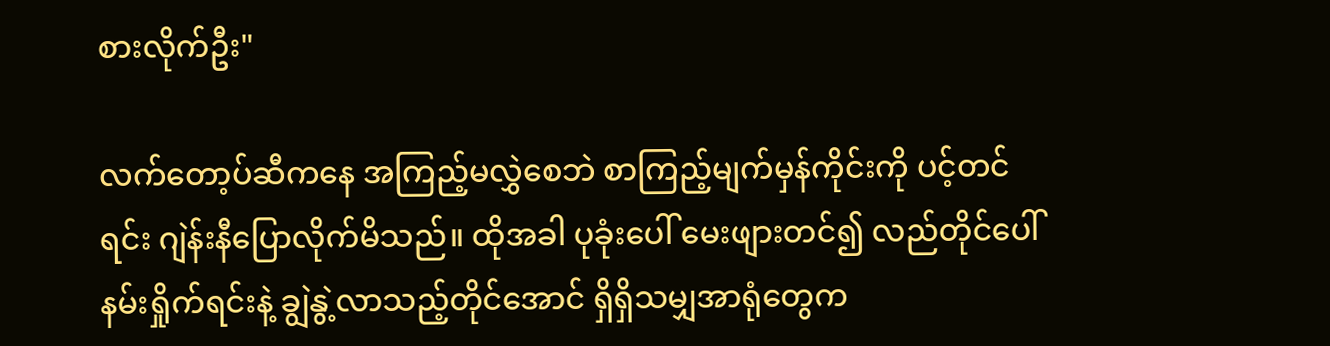စားလိုက်ဦး"

လက်တော့ပ်ဆီကနေ အကြည့်မလွှဲစေဘဲ စာကြည့်မျက်မှန်ကိုင်းကို ပင့်တင်ရင်း ဂျဲန်းနီပြောလိုက်မိသည်။ ထိုအခါ ပုခုံးပေါ် မေးဖျားတင်၍ လည်တိုင်ပေါ် နမ်းရှိုက်ရင်းနဲ့ ချွဲနွဲ့လာသည့်တိုင်အောင် ရှိရှိသမျှအာရုံတွေက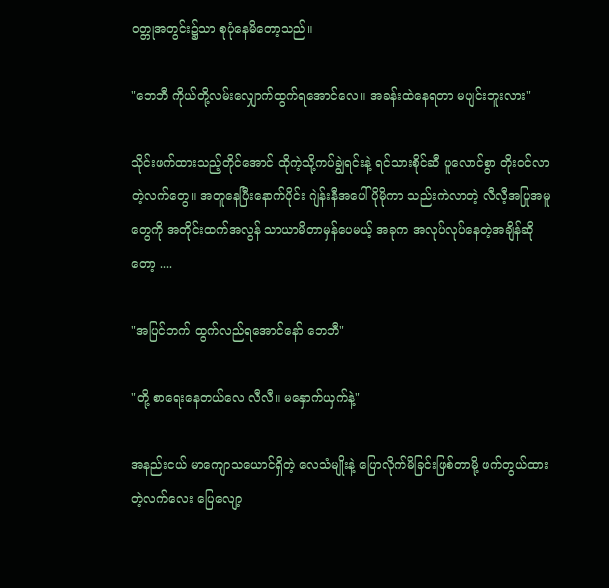ဝတ္တုအတွင်း၌သာ စုပုံနေမိတော့သည်။

"ဘေဘီ ကိုယ်တို့လမ်းလျှောက်ထွက်ရအောင်လေ။ အခန်းထဲနေရတာ မပျင်းဘူးလား"

သိုင်းဖက်ထားသည့်တိုင်အောင် ထိုကဲ့သို့ကပ်ချွဲရင်းနဲ့ ရင်သားစိုင်ဆီ ပူလောင်စွာ တိုးဝင်လာတဲ့လက်တွေ။ အတူနေပြီးနောက်ပိုင်း ဂျဲန်းနီအပေါ် ပိုမိုကာ သည်းကဲလာတဲ့ လီလီ့အပြုအမူတွေကို အတိုင်းထက်အလွန် သာယာမိတာမှန်ပေမယ့် အခုက အလုပ်လုပ်နေတဲ့အချိန်ဆိုတော့ ....

"အပြင်ဘက် ထွက်လည်ရအောင်နော် ဘေဘီ"

"တို့ စာရေးနေတယ်လေ လီလီ။ မနှောက်ယှက်နဲ့"

အနည်းငယ် မာကျောသယောင်ရှိတဲ့ လေသံမျိုးနဲ့ ပြောလိုက်မိခြင်းဖြစ်တာမို့ ဖက်တွယ်ထားတဲ့လက်လေး ပြေလျော့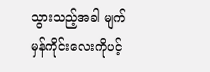သွားသည့်အခါ မျက်မှန်ကိုင်းလေးကိုပင့်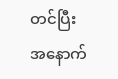တင်ပြီး အနောက်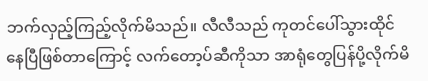ဘက်လှည့်ကြည့်လိုက်မိသည်။ လီလီသည် ကုတင်ပေါ်သွားထိုင်နေပြီဖြစ်တာကြောင့် လက်တော့ပ်ဆီကိုသာ အာရုံတွေပြန်ပို့လိုက်မိ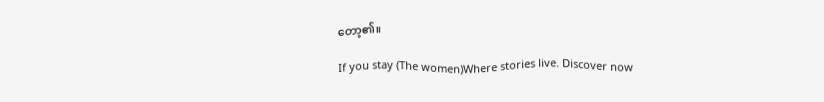တော့၏။

If you stay (The women)Where stories live. Discover now